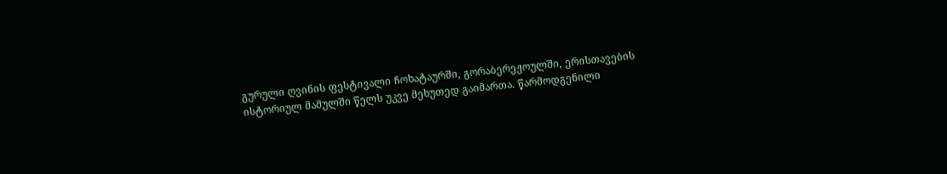გურული ღვინის ფესტივალი ჩოხატაურში, გორაბერეჟოულში, ერისთავების ისტორიულ მამულში წელს უკვე მეხუთედ გაიმართა. წარმოდგენილი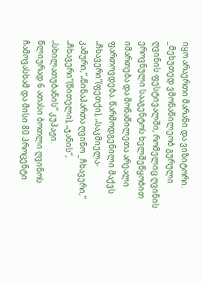იყო არაერთი მარანი და ვიზიტორი.
_მეხუთედ ვმონაწილეობ გურული ღვინის ფესტივალში, რომელიც ღვინის ეროვნული სააგენტოს ხელშეწყობით იმართება და მონაწილეთა არეალი ფართოვდება. წარმოდგენილი მაქვს „ჩხავერი“(ფეთქი), „საკმიელა-კამური,“„წინაპართა ღვინო _ჩხავერი,“ „ჩხავერი“(წითელი), „ჯანის“, „სხილათუბანის“ კუპაჟი.
წლიურად 6 ათასი ბოთლი ღვინოს ჩამოვასხამ და მისი 80 პროცენტი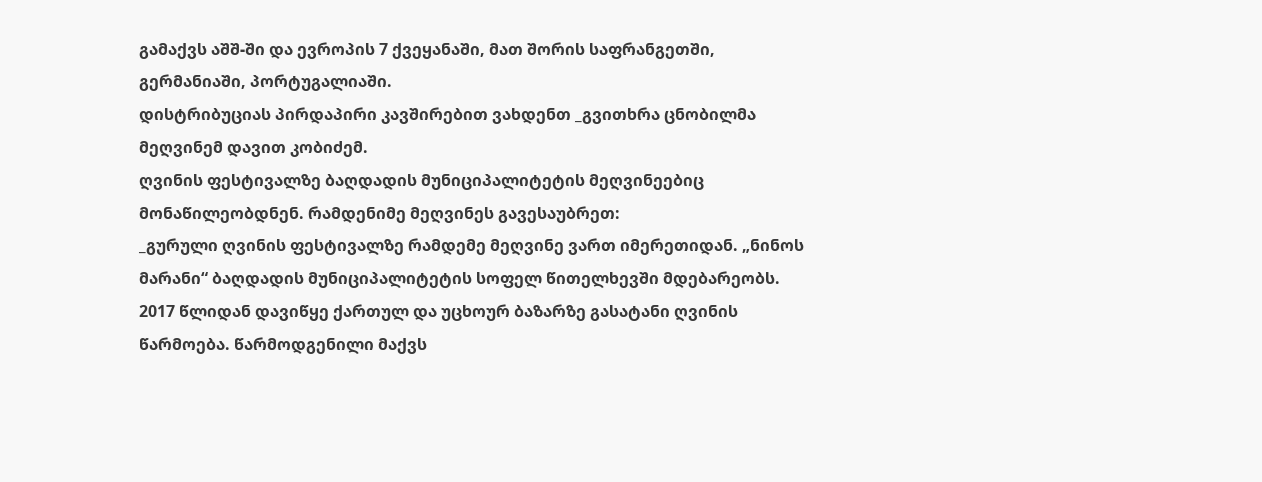გამაქვს აშშ-ში და ევროპის 7 ქვეყანაში, მათ შორის საფრანგეთში, გერმანიაში, პორტუგალიაში.
დისტრიბუციას პირდაპირი კავშირებით ვახდენთ _გვითხრა ცნობილმა მეღვინემ დავით კობიძემ.
ღვინის ფესტივალზე ბაღდადის მუნიციპალიტეტის მეღვინეებიც მონაწილეობდნენ. რამდენიმე მეღვინეს გავესაუბრეთ:
_გურული ღვინის ფესტივალზე რამდემე მეღვინე ვართ იმერეთიდან. „ნინოს მარანი“ ბაღდადის მუნიციპალიტეტის სოფელ წითელხევში მდებარეობს. 2017 წლიდან დავიწყე ქართულ და უცხოურ ბაზარზე გასატანი ღვინის წარმოება. წარმოდგენილი მაქვს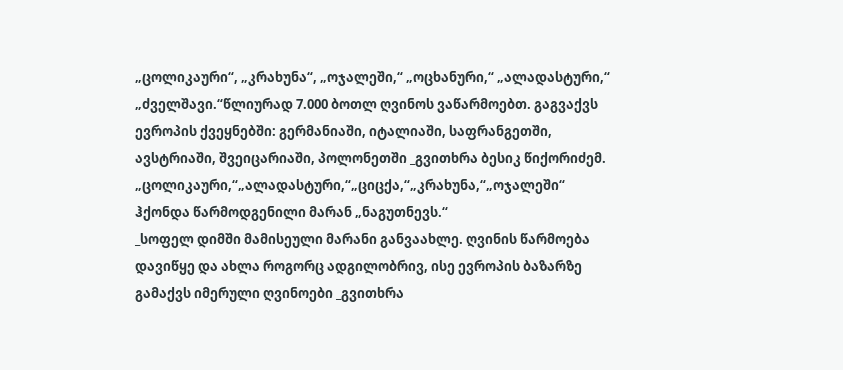„ცოლიკაური“, „კრახუნა“, „ოჯალეში,“ „ოცხანური,“ „ალადასტური,“ „ძველშავი.“წლიურად 7.000 ბოთლ ღვინოს ვაწარმოებთ. გაგვაქვს ევროპის ქვეყნებში: გერმანიაში, იტალიაში, საფრანგეთში, ავსტრიაში, შვეიცარიაში, პოლონეთში _გვითხრა ბესიკ წიქორიძემ.
„ცოლიკაური,“„ალადასტური,“„ციცქა,“„კრახუნა,“„ოჯალეში“ ჰქონდა წარმოდგენილი მარან „ნაგუთნევს.“
_სოფელ დიმში მამისეული მარანი განვაახლე. ღვინის წარმოება დავიწყე და ახლა როგორც ადგილობრივ, ისე ევროპის ბაზარზე გამაქვს იმერული ღვინოები _გვითხრა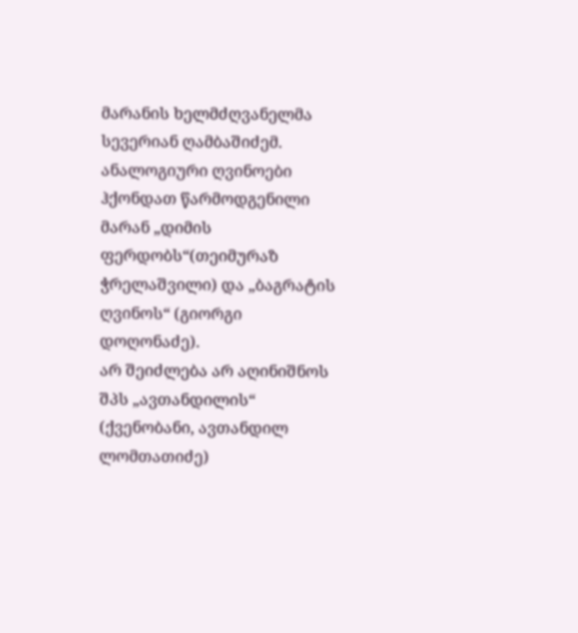მარანის ხელმძღვანელმა სევერიან ღამბაშიძემ.
ანალოგიური ღვინოები ჰქონდათ წარმოდგენილი მარან „დიმის ფერდობს“(თეიმურაზ ჭრელაშვილი) და „ბაგრატის ღვინოს“ (გიორგი დოღონაძე).
არ შეიძლება არ აღინიშნოს შპს „ავთანდილის“ (ქვენობანი, ავთანდილ ლომთათიძე)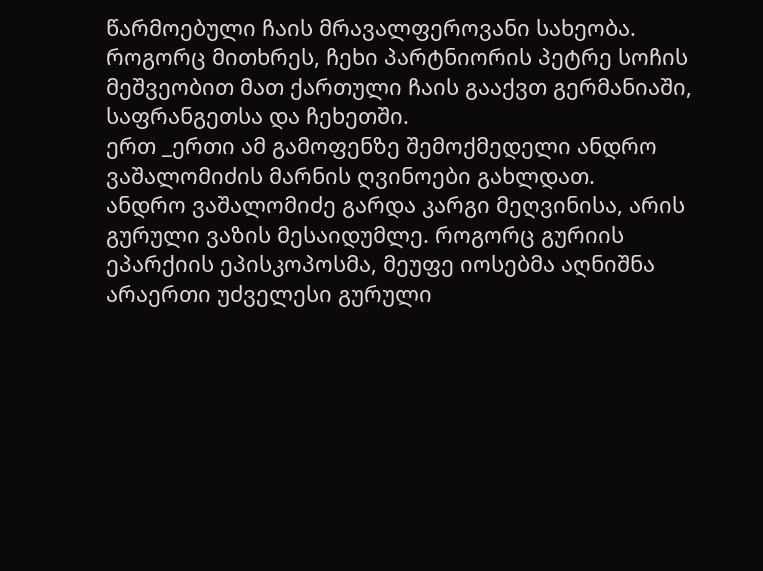წარმოებული ჩაის მრავალფეროვანი სახეობა. როგორც მითხრეს, ჩეხი პარტნიორის პეტრე სოჩის მეშვეობით მათ ქართული ჩაის გააქვთ გერმანიაში, საფრანგეთსა და ჩეხეთში.
ერთ _ერთი ამ გამოფენზე შემოქმედელი ანდრო ვაშალომიძის მარნის ღვინოები გახლდათ.
ანდრო ვაშალომიძე გარდა კარგი მეღვინისა, არის გურული ვაზის მესაიდუმლე. როგორც გურიის ეპარქიის ეპისკოპოსმა, მეუფე იოსებმა აღნიშნა არაერთი უძველესი გურული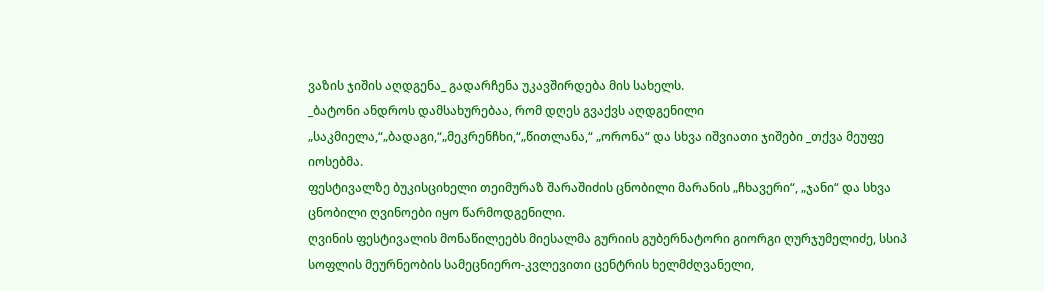ვაზის ჯიშის აღდგენა_ გადარჩენა უკავშირდება მის სახელს.
_ბატონი ანდროს დამსახურებაა, რომ დღეს გვაქვს აღდგენილი „საკმიელა,“„ბადაგი,“„მეკრენჩხი,“„წითლანა,“ „ორონა“ და სხვა იშვიათი ჯიშები _თქვა მეუფე იოსებმა.
ფესტივალზე ბუკისციხელი თეიმურაზ შარაშიძის ცნობილი მარანის „ჩხავერი“, „ჯანი“ და სხვა ცნობილი ღვინოები იყო წარმოდგენილი.
ღვინის ფესტივალის მონაწილეებს მიესალმა გურიის გუბერნატორი გიორგი ღურჯუმელიძე, სსიპ სოფლის მეურნეობის სამეცნიერო-კვლევითი ცენტრის ხელმძღვანელი,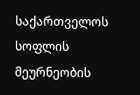საქართველოს სოფლის მეურნეობის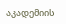აკადემიის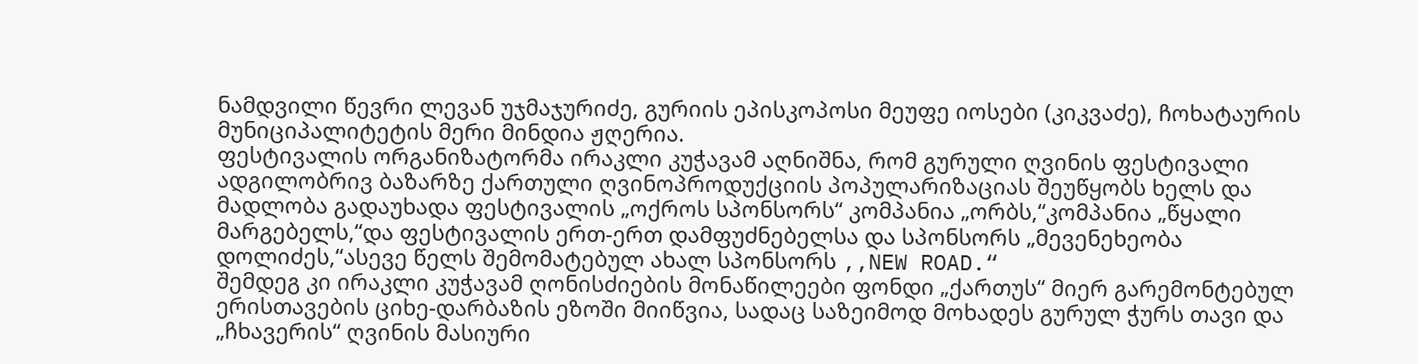ნამდვილი წევრი ლევან უჯმაჯურიძე, გურიის ეპისკოპოსი მეუფე იოსები (კიკვაძე), ჩოხატაურის მუნიციპალიტეტის მერი მინდია ჟღერია.
ფესტივალის ორგანიზატორმა ირაკლი კუჭავამ აღნიშნა, რომ გურული ღვინის ფესტივალი ადგილობრივ ბაზარზე ქართული ღვინოპროდუქციის პოპულარიზაციას შეუწყობს ხელს და მადლობა გადაუხადა ფესტივალის „ოქროს სპონსორს“ კომპანია „ორბს,“კომპანია „წყალი მარგებელს,“და ფესტივალის ერთ-ერთ დამფუძნებელსა და სპონსორს „მევენეხეობა დოლიძეს,“ასევე წელს შემომატებულ ახალ სპონსორს ,,NEW ROAD.“
შემდეგ კი ირაკლი კუჭავამ ღონისძიების მონაწილეები ფონდი „ქართუს“ მიერ გარემონტებულ ერისთავების ციხე-დარბაზის ეზოში მიიწვია, სადაც საზეიმოდ მოხადეს გურულ ჭურს თავი და „ჩხავერის“ ღვინის მასიური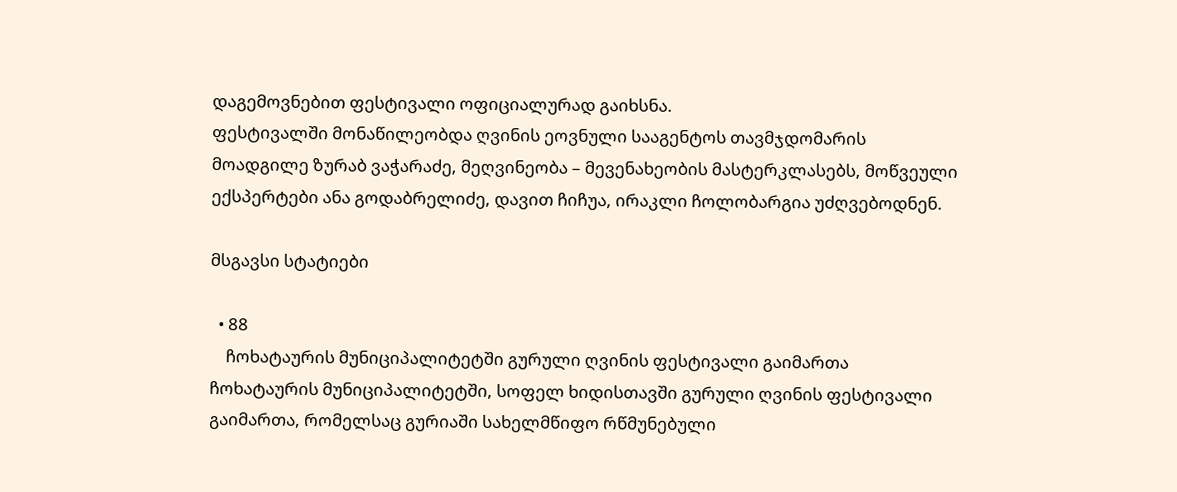დაგემოვნებით ფესტივალი ოფიციალურად გაიხსნა.
ფესტივალში მონაწილეობდა ღვინის ეოვნული სააგენტოს თავმჯდომარის მოადგილე ზურაბ ვაჭარაძე, მეღვინეობა – მევენახეობის მასტერკლასებს, მოწვეული ექსპერტები ანა გოდაბრელიძე, დავით ჩიჩუა, ირაკლი ჩოლობარგია უძღვებოდნენ.

მსგავსი სტატიები

  • 88
    ჩოხატაურის მუნიციპალიტეტში გურული ღვინის ფესტივალი გაიმართა ჩოხატაურის მუნიციპალიტეტში, სოფელ ხიდისთავში გურული ღვინის ფესტივალი გაიმართა, რომელსაც გურიაში სახელმწიფო რწმუნებული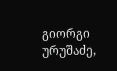გიორგი ურუშაძე,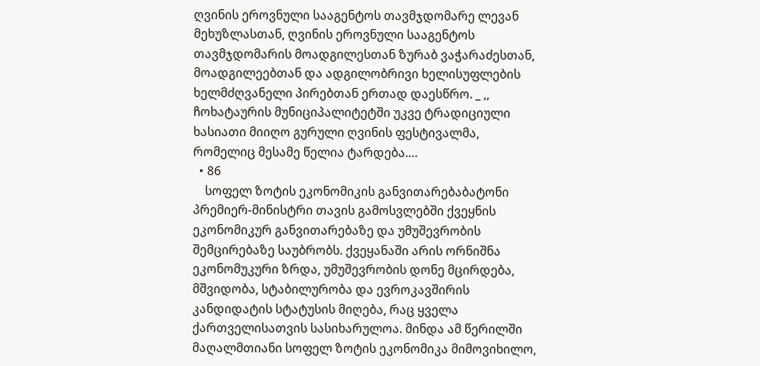ღვინის ეროვნული სააგენტოს თავმჯდომარე ლევან მეხუზლასთან, ღვინის ეროვნული სააგენტოს თავმჯდომარის მოადგილესთან ზურაბ ვაჭარაძესთან, მოადგილეებთან და ადგილობრივი ხელისუფლების ხელმძღვანელი პირებთან ერთად დაესწრო. _ ,, ჩოხატაურის მუნიციპალიტეტში უკვე ტრადიციული ხასიათი მიიღო გურული ღვინის ფესტივალმა, რომელიც მესამე წელია ტარდება.…
  • 86
    სოფელ ზოტის ეკონომიკის განვითარებაბატონი პრემიერ-მინისტრი თავის გამოსვლებში ქვეყნის ეკონომიკურ განვითარებაზე და უმუშევრობის შემცირებაზე საუბრობს. ქვეყანაში არის ორნიშნა ეკონომუკური ზრდა, უმუშევრობის დონე მცირდება, მშვიდობა, სტაბილურობა და ევროკავშირის კანდიდატის სტატუსის მიღება, რაც ყველა ქართველისათვის სასიხარულოა. მინდა ამ წერილში მაღალმთიანი სოფელ ზოტის ეკონომიკა მიმოვიხილო,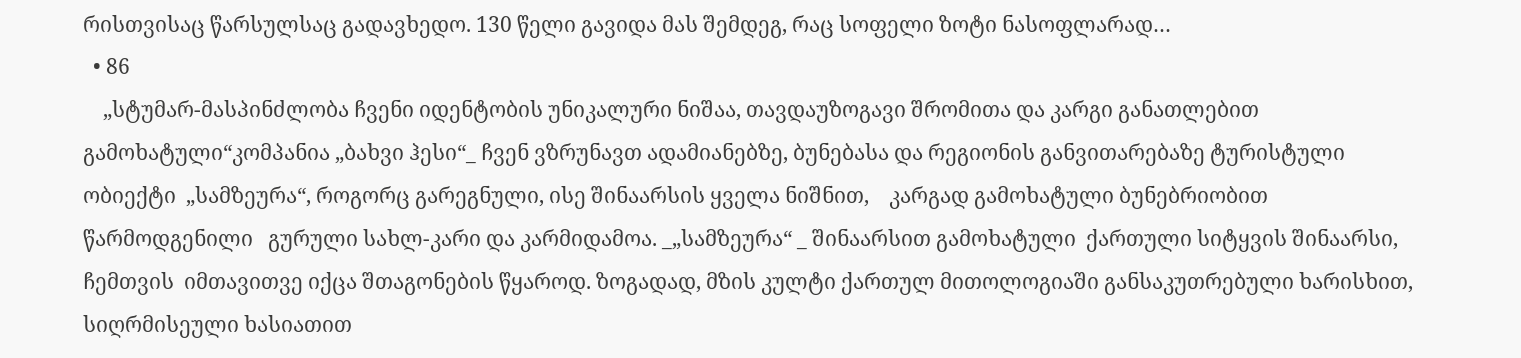რისთვისაც წარსულსაც გადავხედო. 130 წელი გავიდა მას შემდეგ, რაც სოფელი ზოტი ნასოფლარად…
  • 86
    „სტუმარ-მასპინძლობა ჩვენი იდენტობის უნიკალური ნიშაა, თავდაუზოგავი შრომითა და კარგი განათლებით გამოხატული“კომპანია „ბახვი ჰესი“_ ჩვენ ვზრუნავთ ადამიანებზე, ბუნებასა და რეგიონის განვითარებაზე ტურისტული ობიექტი  „სამზეურა“, როგორც გარეგნული, ისე შინაარსის ყველა ნიშნით,    კარგად გამოხატული ბუნებრიობით წარმოდგენილი   გურული სახლ-კარი და კარმიდამოა. _„სამზეურა“ _ შინაარსით გამოხატული  ქართული სიტყვის შინაარსი, ჩემთვის  იმთავითვე იქცა შთაგონების წყაროდ. ზოგადად, მზის კულტი ქართულ მითოლოგიაში განსაკუთრებული ხარისხით, სიღრმისეული ხასიათით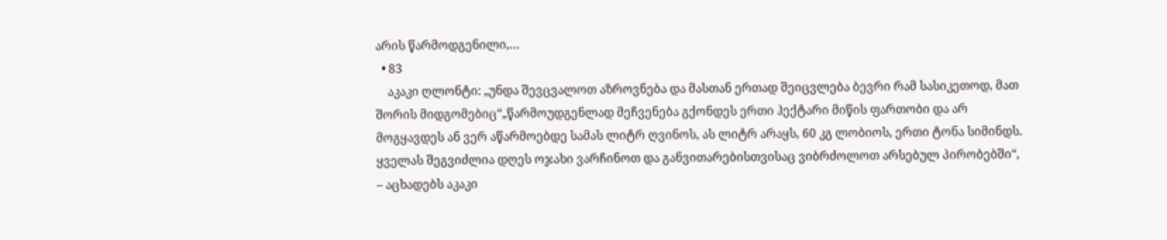არის წარმოდგენილი,…
  • 83
    აკაკი ღლონტი: „უნდა შევცვალოთ აზროვნება და მასთან ერთად შეიცვლება ბევრი რამ სასიკეთოდ, მათ შორის მიდგომებიც“„წარმოუდგენლად მეჩვენება გქონდეს ერთი ჰექტარი მიწის ფართობი და არ მოგყავდეს ან ვერ აწარმოებდე სამას ლიტრ ღვინოს, ას ლიტრ არაყს, 60 კგ ლობიოს, ერთი ტონა სიმინდს. ყველას შეგვიძლია დღეს ოჯახი ვარჩინოთ და განვითარებისთვისაც ვიბრძოლოთ არსებულ პირობებში“, – აცხადებს აკაკი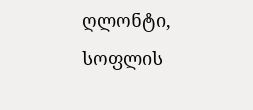ღლონტი, სოფლის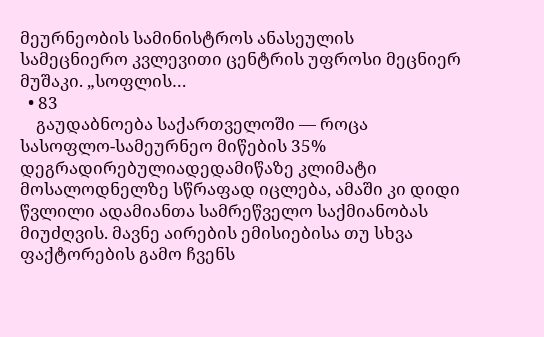მეურნეობის სამინისტროს ანასეულის სამეცნიერო კვლევითი ცენტრის უფროსი მეცნიერ მუშაკი. „სოფლის…
  • 83
    გაუდაბნოება საქართველოში — როცა სასოფლო-სამეურნეო მიწების 35% დეგრადირებულიადედამიწაზე კლიმატი მოსალოდნელზე სწრაფად იცლება, ამაში კი დიდი წვლილი ადამიანთა სამრეწველო საქმიანობას მიუძღვის. მავნე აირების ემისიებისა თუ სხვა ფაქტორების გამო ჩვენს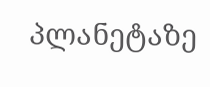პლანეტაზე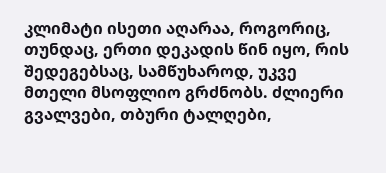კლიმატი ისეთი აღარაა, როგორიც, თუნდაც, ერთი დეკადის წინ იყო, რის შედეგებსაც, სამწუხაროდ, უკვე მთელი მსოფლიო გრძნობს. ძლიერი გვალვები, თბური ტალღები,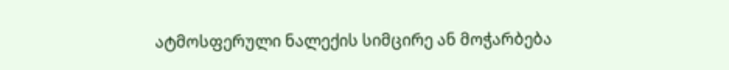ატმოსფერული ნალექის სიმცირე ან მოჭარბება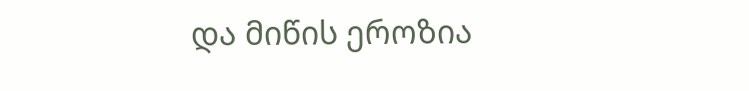და მიწის ეროზია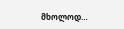მხოლოდ…